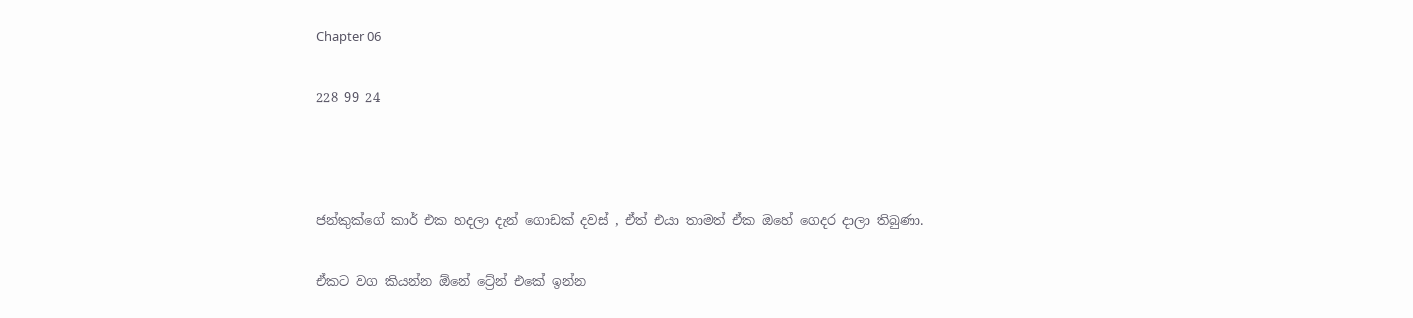Chapter 06

228 99 24



ජන්කුක්ගේ කාර් එක හදලා දැන් ගොඩක් දවස් , ඒත් එයා තාමත් ඒක ඔහේ ගෙදර දාලා තිබුණා.

ඒකට වග කියන්න ඕනේ ට්‍රේන් එකේ ඉන්න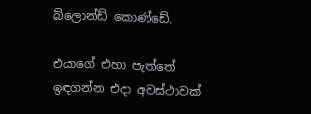බ්ලොන්ඩ් කොණ්ඩේ.

එයාගේ එහා පැත්තේ ඉඳගන්න එදා අවස්ථාවක්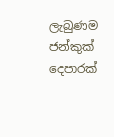ලැබුණම ජන්කුක් දෙපාරක්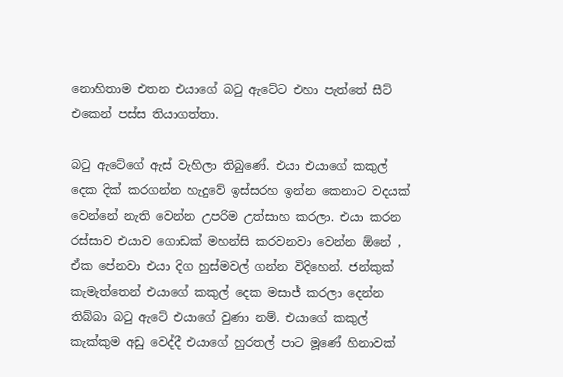නොහිතාම එතන එයාගේ බටු ඇටේට එහා පැත්තේ සීට් එකෙන් පස්ස තියාගත්තා.

බටු ඇටේගේ ඇස් වැහිලා තිබුණේ. එයා එයාගේ කකුල් දෙක දික් කරගන්න හැදුවේ ඉස්සරහ ඉන්න කෙනාට වදයක් වෙන්නේ නැති වෙන්න උපරිම උත්සාහ කරලා. එයා කරන රස්සාව එයාව ගොඩක් මහන්සි කරවනවා වෙන්න ඕනේ , ඒක පේනවා එයා දිග හුස්මවල් ගන්න විදිහෙන්. ජන්කුක් කැමැත්තෙන් එයාගේ කකුල් දෙක මසාජ් කරලා දෙන්න තිබ්බා බටු ඇටේ එයාගේ වුණා නම්. එයාගේ කකුල් කැක්කුම අඩු වෙද්දී එයාගේ හුරතල් පාට මූණේ හිනාවක්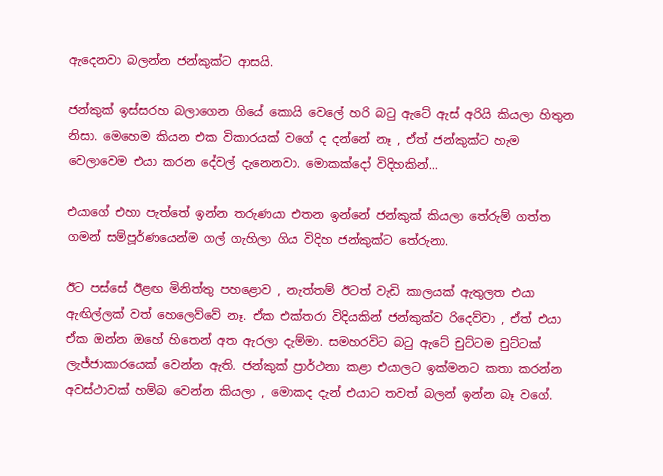ඇදෙනවා බලන්න ජන්කුක්ට ආසයි.

ජන්කුක් ඉස්සරහ බලාගෙන ගියේ කොයි වෙලේ හරි බටු ඇටේ ඇස් අරියි කියලා හිතුන නිසා. මෙහෙම කියන එක විකාරයක් වගේ ද දන්නේ නෑ , ඒත් ජන්කුක්ට හැම වෙලාවෙම එයා කරන දේවල් දැනෙනවා. මොකක්දෝ විදිහකින්...

එයාගේ එහා පැත්තේ ඉන්න තරුණයා එතන ඉන්නේ ජන්කුක් කියලා තේරුම් ගත්ත ගමන් සම්පූර්ණයෙන්ම ගල් ගැහිලා ගිය විදිහ ජන්කුක්ට තේරුනා.

ඊට පස්සේ ඊළඟ මිනිත්තු පහළොව , නැත්තම් ඊටත් වැඩි කාලයක් ඇතුලත එයා ඇඟිල්ලක් වත් හෙලෙව්වේ නෑ. ඒක එක්තරා විදියකින් ජන්කුක්ව රිදෙව්වා , ඒත් එයා ඒක ඔන්න ඔහේ හිතෙන් අත ඇරලා දැම්මා. සමහරවිට බටු ඇටේ චුට්ටම චුට්ටක් ලැජ්ජාකාරයෙක් වෙන්න ඇති. ජන්කුක් ප්‍රාර්ථනා කළා එයාලට ඉක්මනට කතා කරන්න අවස්ථාවක් හම්බ වෙන්න කියලා , මොකද දැන් එයාට තවත් බලන් ඉන්න බෑ වගේ.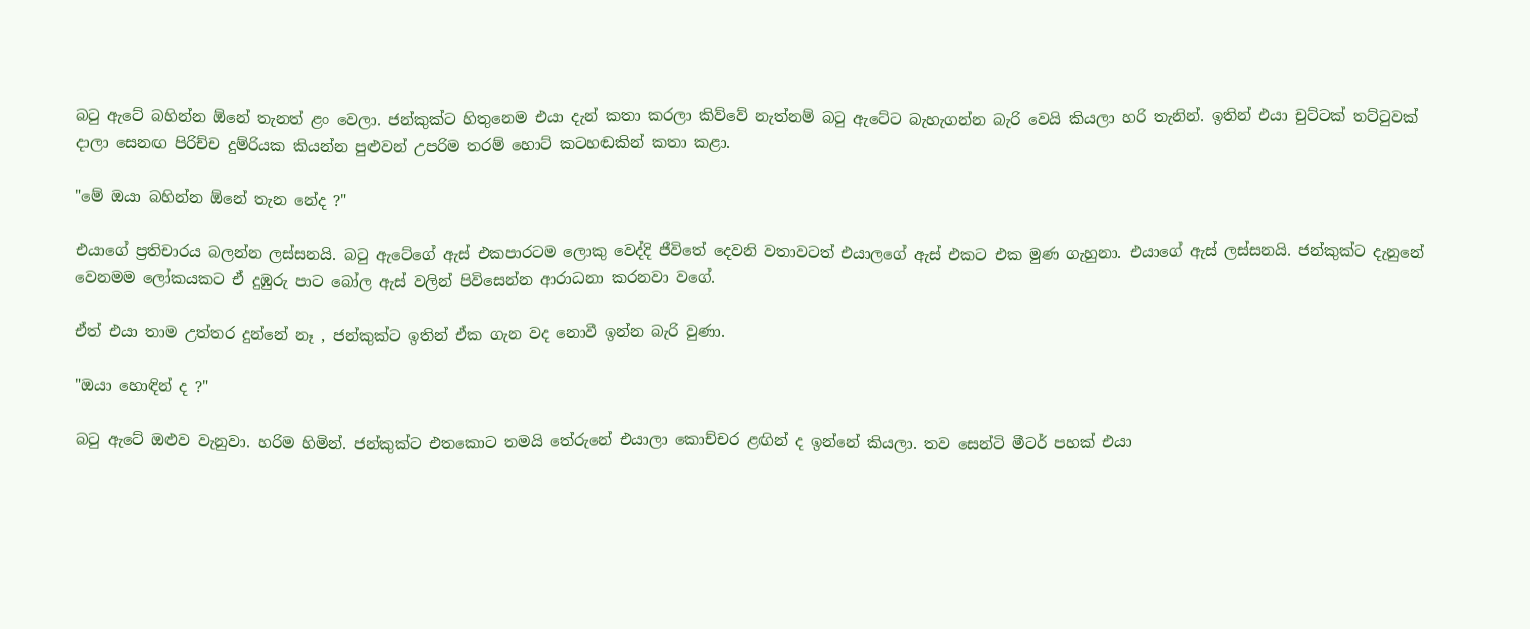බටු ඇටේ බහින්න ඕනේ තැනත් ළං වෙලා. ජන්කුක්ට හිතුනෙම එයා දැන් කතා කරලා කිව්වේ නැත්නම් බටු ඇටේට බැහැගන්න බැරි වෙයි කියලා හරි තැනින්. ඉතින් එයා චුට්ටක් තට්ටුවක් දාලා සෙනඟ පිරිච්ච දුම්රියක කියන්න පුළුවන් උපරිම තරම් හොට් කටහඬකින් කතා කළා.

"මේ ඔයා බහින්න ඕනේ තැන නේද ?"

එයාගේ ප්‍රතිචාරය බලන්න ලස්සනයි. බටු ඇටේගේ ඇස් එකපාරටම ලොකු වෙද්දි ජීවිතේ දෙවනි වතාවටත් එයාලගේ ඇස් එකට එක මුණ ගැහුනා. එයාගේ ඇස් ලස්සනයි. ජන්කුක්ට දැනුනේ වෙනමම ලෝකයකට ඒ දුඹුරු පාට බෝල ඇස් වලින් පිවිසෙන්න ආරාධනා කරනවා වගේ.

ඒත් එයා තාම උත්තර දුන්නේ නෑ , ජන්කුක්ට ඉතින් ඒක ගැන වද නොවී ඉන්න බැරි වුණා.

"ඔයා හොඳින් ද ?"

බටු ඇටේ ඔළුව වැනුවා. හරිම හිමින්. ජන්කුක්ට එතකොට තමයි තේරුනේ එයාලා කොච්චර ළඟින් ද ඉන්නේ කියලා. තව සෙන්ටි මීටර් පහක් එයා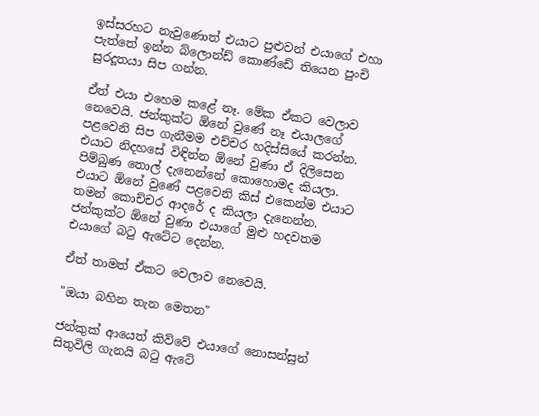ඉස්සරහට නැවුණොත් එයාට පුළුවන් එයාගේ එහා පැත්තේ ඉන්න බ්ලොන්ඩ් කොණ්ඩේ තියෙන පුංචි සුරදූතයා සිප ගන්න.

ඒත් එයා එහෙම කළේ නෑ. මේක ඒකට වෙලාව නෙවෙයි. ජන්කුක්ට ඕනේ වුණේ නෑ එයාලගේ පළවෙනි සිප ගැනීමම එච්චර හදිස්සියේ කරන්න. එයාට නිදහසේ විඳින්න ඕනේ වුණා ඒ දිලිසෙන පිම්බුණ තොල් දැනෙන්නේ කොහොමද කියලා. එයාට ඕනේ වුණේ පළවෙනි කිස් එකෙන්ම එයාට තමන් කොච්චර ආදරේ ද කියලා දැනෙන්න. ජන්කුක්ට ඕනේ වුණා එයාගේ මුළු හදවතම එයාගේ බටු ඇටේට දෙන්න.

ඒත් තාමත් ඒකට වෙලාව නෙවෙයි.

"ඔයා බහින තැන මෙතන"

ජන්කුක් ආයෙත් කිව්වේ එයාගේ නොසන්සුන් සිතුවිලි ගැනයි බටු ඇටේ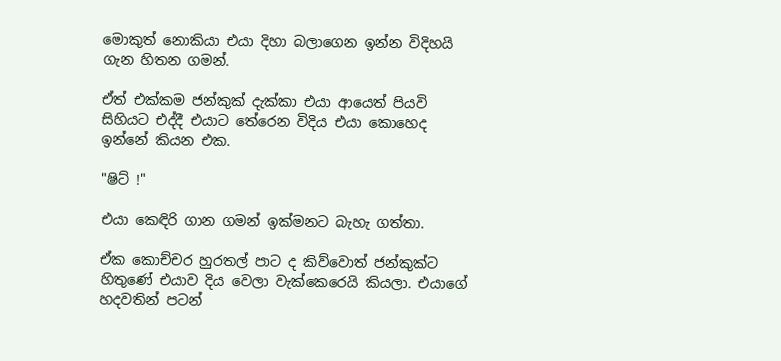මොකුත් නොකියා එයා දිහා බලාගෙන ඉන්න විදිහයි ගැන හිතන ගමන්.

ඒත් එක්කම ජන්කුක් දැක්කා එයා ආයෙත් පියවි සිහියට එද්දී එයාට තේරෙන විදිය එයා කොහෙද ඉන්නේ කියන එක.

"ෂිට් !"

එයා කෙඳිරි ගාන ගමන් ඉක්මනට බැහැ ගත්තා.

ඒක කොච්චර හුරතල් පාට ද කිව්වොත් ජන්කුක්ට හිතුණේ එයාව දිය වෙලා වැක්කෙරෙයි කියලා. එයාගේ හදවතින් පටන්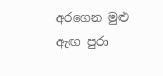අරගෙන මුළු ඇඟ පුරා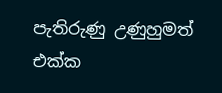පැතිරුණු උණුහුමත් එක්ක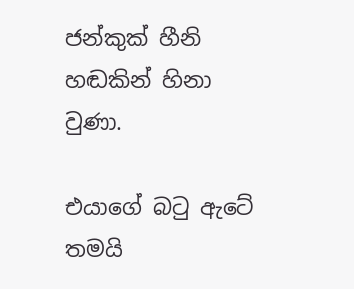ජන්කුක් හීනි හඬකින් හිනා වුණා.

එයාගේ බටු ඇටේ තමයි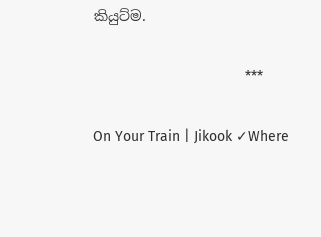කියුට්ම.

                                      ***

On Your Train | Jikook ✓Where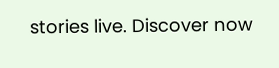stories live. Discover now